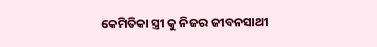କେମିତିକା ସ୍ତ୍ରୀ କୁ ନିଜର ଜୀବନସାଥୀ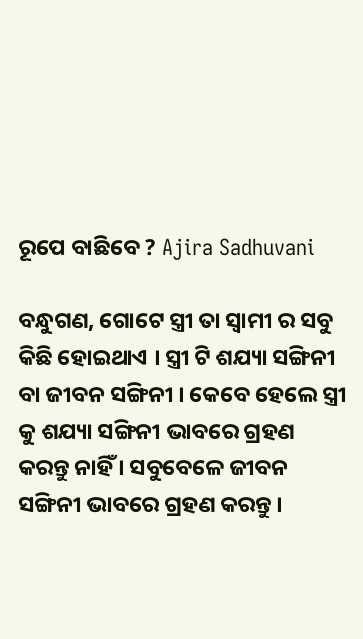ରୂପେ ବାଛିବେ ? Ajira Sadhuvani

ବନ୍ଧୁଗଣ, ଗୋଟେ ସ୍ତ୍ରୀ ତା ସ୍ଵାମୀ ର ସବୁ କିଛି ହୋଇଥାଏ । ସ୍ତ୍ରୀ ଟି ଶଯ୍ୟା ସଙ୍ଗିନୀ ବା ଜୀବନ ସଙ୍ଗିନୀ । କେବେ ହେଲେ ସ୍ତ୍ରୀ କୁ ଶଯ୍ୟା ସଙ୍ଗିନୀ ଭାବରେ ଗ୍ରହଣ କରନ୍ତୁ ନାହିଁ । ସବୁବେଳେ ଜୀବନ ସଙ୍ଗିନୀ ଭାବରେ ଗ୍ରହଣ କରନ୍ତୁ ।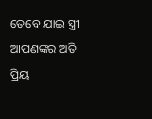ତେବେ ଯାଇ ସ୍ତ୍ରୀ ଆପଣଙ୍କର ଅତି ପ୍ରିୟ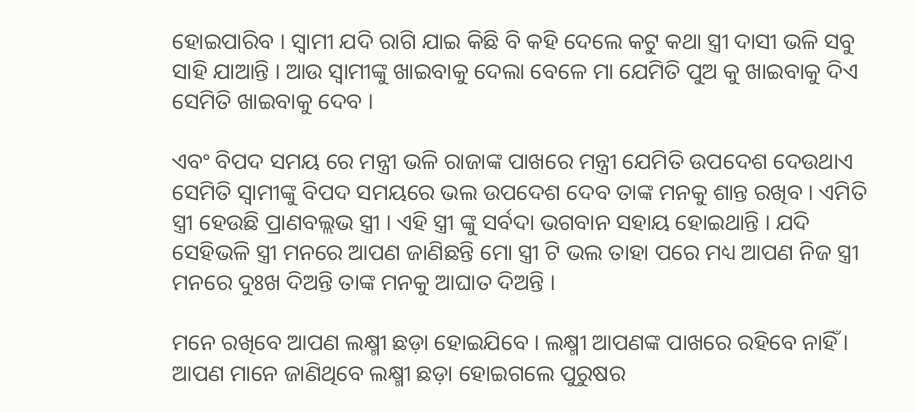ହୋଇପାରିବ । ସ୍ଵାମୀ ଯଦି ରାଗି ଯାଇ କିଛି ବି କହି ଦେଲେ କଟୁ କଥା ସ୍ତ୍ରୀ ଦାସୀ ଭଳି ସବୁ ସାହି ଯାଆନ୍ତି । ଆଉ ସ୍ଵାମୀଙ୍କୁ ଖାଇବାକୁ ଦେଲା ବେଳେ ମା ଯେମିତି ପୁଅ କୁ ଖାଇବାକୁ ଦିଏ ସେମିତି ଖାଇବାକୁ ଦେବ ।

ଏବଂ ବିପଦ ସମୟ ରେ ମନ୍ତ୍ରୀ ଭଳି ରାଜାଙ୍କ ପାଖରେ ମନ୍ତ୍ରୀ ଯେମିତି ଉପଦେଶ ଦେଉଥାଏ ସେମିତି ସ୍ଵାମୀଙ୍କୁ ବିପଦ ସମୟରେ ଭଲ ଉପଦେଶ ଦେବ ତାଙ୍କ ମନକୁ ଶାନ୍ତ ରଖିବ । ଏମିତି ସ୍ତ୍ରୀ ହେଉଛି ପ୍ରାଣବଲ୍ଲଭ ସ୍ତ୍ରୀ । ଏହି ସ୍ତ୍ରୀ ଙ୍କୁ ସର୍ବଦା ଭଗବାନ ସହାୟ ହୋଇଥାନ୍ତି । ଯଦି ସେହିଭଳି ସ୍ତ୍ରୀ ମନରେ ଆପଣ ଜାଣିଛନ୍ତି ମୋ ସ୍ତ୍ରୀ ଟି ଭଲ ତାହା ପରେ ମଧ୍ୟ ଆପଣ ନିଜ ସ୍ତ୍ରୀ ମନରେ ଦୁଃଖ ଦିଅନ୍ତି ତାଙ୍କ ମନକୁ ଆଘାତ ଦିଅନ୍ତି ।

ମନେ ରଖିବେ ଆପଣ ଲକ୍ଷ୍ମୀ ଛଡ଼ା ହୋଇଯିବେ । ଲକ୍ଷ୍ମୀ ଆପଣଙ୍କ ପାଖରେ ରହିବେ ନାହିଁ । ଆପଣ ମାନେ ଜାଣିଥିବେ ଲକ୍ଷ୍ମୀ ଛଡ଼ା ହୋଇଗଲେ ପୁରୁଷର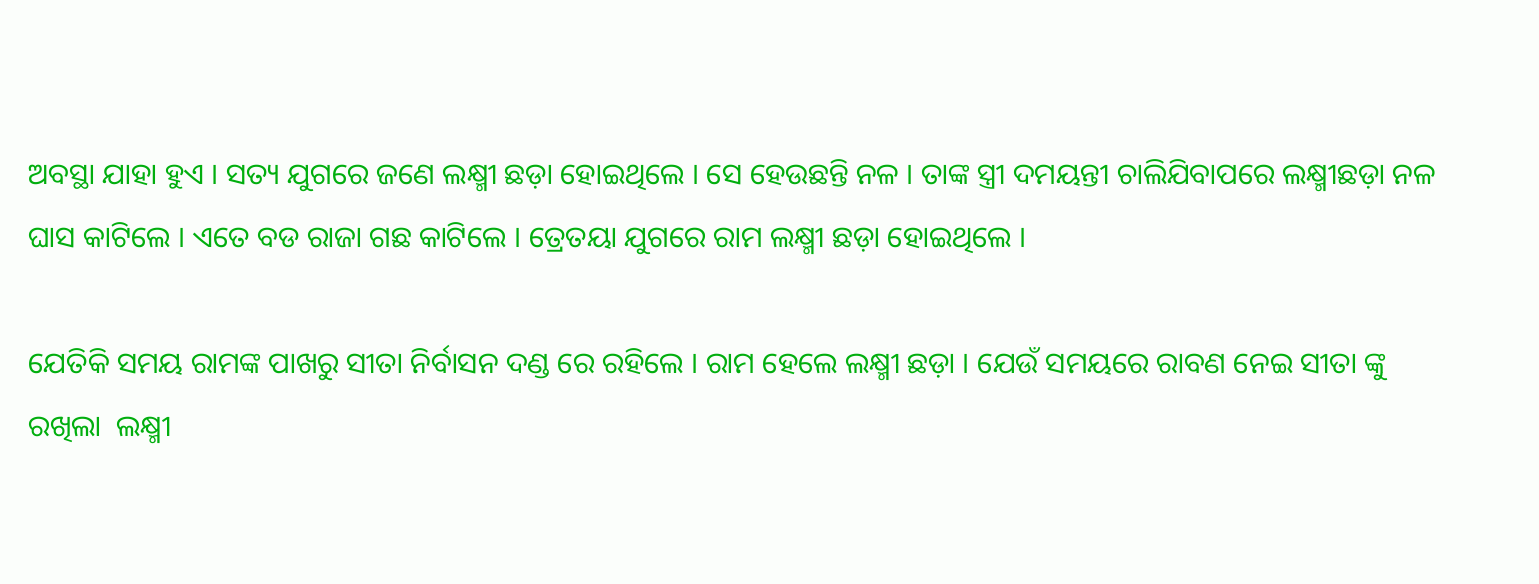ଅବସ୍ଥା ଯାହା ହୁଏ । ସତ୍ୟ ଯୁଗରେ ଜଣେ ଲକ୍ଷ୍ମୀ ଛଡ଼ା ହୋଇଥିଲେ । ସେ ହେଉଛନ୍ତି ନଳ । ତାଙ୍କ ସ୍ତ୍ରୀ ଦମୟନ୍ତୀ ଚାଲିଯିବାପରେ ଲକ୍ଷ୍ମୀଛଡ଼ା ନଳ ଘାସ କାଟିଲେ । ଏତେ ବଡ ରାଜା ଗଛ କାଟିଲେ । ତ୍ରେତୟା ଯୁଗରେ ରାମ ଲକ୍ଷ୍ମୀ ଛଡ଼ା ହୋଇଥିଲେ ।

ଯେତିକି ସମୟ ରାମଙ୍କ ପାଖରୁ ସୀତା ନିର୍ବାସନ ଦଣ୍ଡ ରେ ରହିଲେ । ରାମ ହେଲେ ଲକ୍ଷ୍ମୀ ଛଡ଼ା । ଯେଉଁ ସମୟରେ ରାବଣ ନେଇ ସୀତା ଙ୍କୁ ରଖିଲା  ଲକ୍ଷ୍ମୀ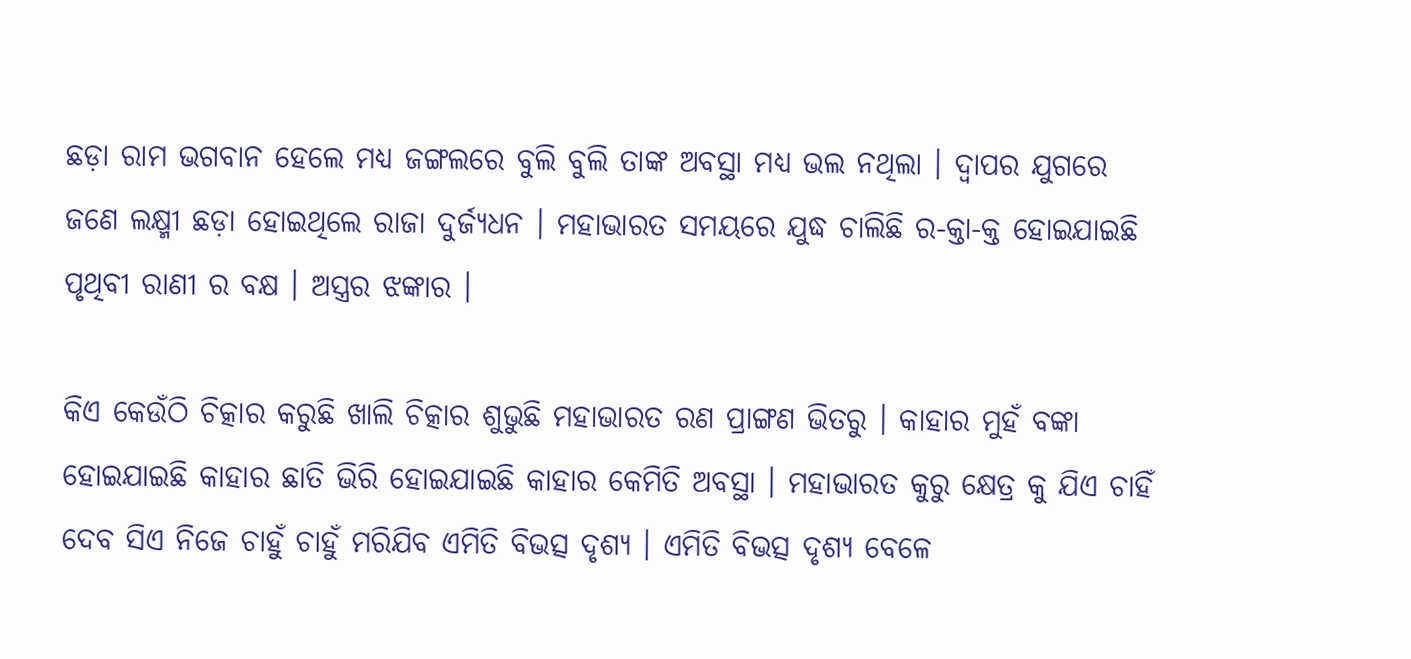ଛଡ଼ା ରାମ ଭଗବାନ ହେଲେ ମଧ୍ୟ ଜଙ୍ଗଲରେ ବୁଲି ବୁଲି ତାଙ୍କ ଅବସ୍ଥା ମଧ୍ୟ ଭଲ ନଥିଲା । ଦ୍ଵାପର ଯୁଗରେ ଜଣେ ଲକ୍ଷ୍ମୀ ଛଡ଼ା ହୋଇଥିଲେ ରାଜା ଦୁର୍ଜ୍ୟଧନ । ମହାଭାରତ ସମୟରେ ଯୁଦ୍ଧ ଚାଲିଛି ର-କ୍ତା-କ୍ତ ହୋଇଯାଇଛି ପୃଥିବୀ ରାଣୀ ର ବକ୍ଷ । ଅସ୍ତ୍ରର ଝଙ୍କାର ।

କିଏ କେଉଁଠି ଚିତ୍କାର କରୁଛି ଖାଲି ଚିତ୍କାର ଶୁଭୁଛି ମହାଭାରତ ରଣ ପ୍ରାଙ୍ଗଣ ଭିତରୁ । କାହାର ମୁହଁ ବଙ୍କା ହୋଇଯାଇଛି କାହାର ଛାତି ଭିରି ହୋଇଯାଇଛି କାହାର କେମିତି ଅବସ୍ଥା । ମହାଭାରତ କୁରୁ କ୍ଷେତ୍ର କୁ ଯିଏ ଚାହିଁ ଦେବ ସିଏ ନିଜେ ଚାହୁଁ ଚାହୁଁ ମରିଯିବ ଏମିତି ବିଭତ୍ସ ଦୃଶ୍ୟ । ଏମିତି ବିଭତ୍ସ ଦୃଶ୍ୟ ବେଳେ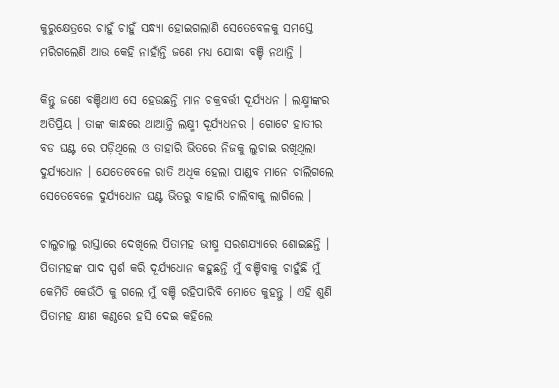କୁରୁକ୍ଷେତ୍ରରେ ଚାହୁଁ ଚାହୁଁ ସନ୍ଧ୍ୟା ହୋଇଗଲାଣି ସେତେବେଳକୁ ସମସ୍ତେ ମରିଗଲେଣି ଆଉ କେହି ନାହାଁନ୍ତି ଜଣେ ମଧ୍ୟ ଯୋଦ୍ଧା ବଞ୍ଚି ନଥାନ୍ତି ।

କିନ୍ତୁ ଜଣେ ବଞ୍ଚିଥାଏ ସେ ହେଉଛନ୍ତି ମାନ ଚକ୍ରବର୍ତ୍ତୀ ଦୂର୍ଯ୍ୟଧନ । ଲକ୍ଷ୍ମୀଙ୍କର ଅତିପ୍ରିୟ । ତାଙ୍କ କାନ୍ଧରେ ଥାଆନ୍ତି ଲକ୍ଷ୍ମୀ ଦୂର୍ଯ୍ୟଧନର । ଗୋଟେ ହାତୀର ବଡ ଘଣ୍ଟ ରେ ପଡ଼ିଥିଲେ ଓ ତାହାରି ଭିତରେ ନିଜକୁ ଲୁଚାଇ ରଖିଥିଲା ଦୁର୍ଯ୍ୟଧୋନ । ଯେତେବେଳେ ରାତି ଅଧିକ ହେଲା ପାଣ୍ଡବ ମାନେ ଚାଲିଗଲେ ସେତେବେଳେ ଦୁର୍ଯ୍ୟଧୋନ ଘଣ୍ଟ ଭିତରୁ ବାହାରି ଚାଲିବାକୁ ଲାଗିଲେ ।

ଚାଲୁଚାଲୁ ରାସ୍ତାରେ ଦେଖିଲେ ପିତାମହ ଭୀଷ୍ମ ସରଶଯ୍ୟାରେ ଶୋଇଛନ୍ତି । ପିତାମହଙ୍କ ପାଦ ସ୍ପର୍ଶ କରି ଦୂର୍ଯ୍ୟଧୋନ କହୁଛନ୍ତି ମୁଁ ବଞ୍ଚିବାକୁ ଚାହୁଁଛି ମୁଁ କେମିତି କେଉଁଠି କୁ ଗଲେ ମୁଁ ବଞ୍ଚି ରହିପାରିବି ମୋତେ କୁହନ୍ତୁ । ଏହି ଶୁଣି ପିତାମହ କ୍ଷୀଣ କଣ୍ଠରେ ହସି ଦେଇ କହିଲେ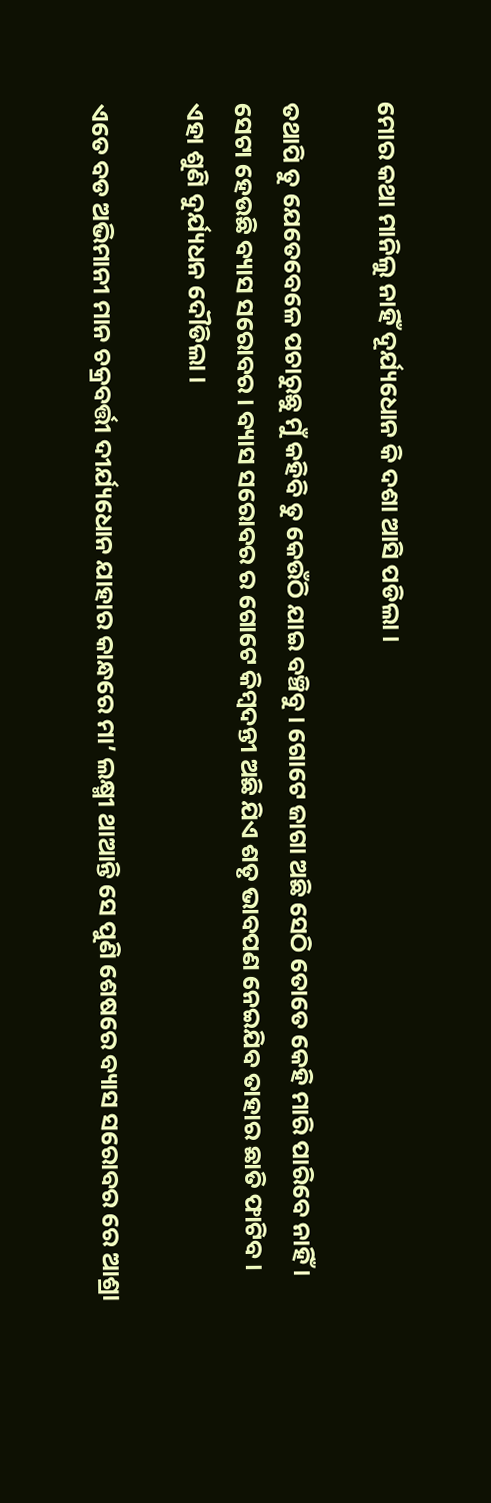ମୋର କଥା ମାନିଲୁ ନାହିଁ ଦୂର୍ଯ୍ୟଧୋନ କି ଦଶା ଆସି ପଡିଲା ।

ତଥାପି ତୁ ଯେତେବେଳେ ପଚାରୁଛୁ ମୁଁ କହିବି ତୁ କେଉଁଠି ଯାଇ ବଞ୍ଚିବୁ । ଗୋଟେ ଜାଗା ଅଛି ସେଠି ତୋତେ କେହି ମାରି ପାରିବେ ନାହିଁ । ସେଟା ହେଉଛି ବ୍ୟାସ ସରୋବର । ବ୍ୟାସ ସରୋବର ର ଗୋଟେ କିମ୍ବଦନ୍ତୀ ଅଛି ଯିଏ ଶତୃ ଭାବପଣ ନେଇଯିବ ତାହାର ଛାତି ଫାଟିବ । ଏହା ଶୁଣି ଦୁର୍ଯ୍ୟଧନ ଦୌଡିଲା ।

ଏତେ ବଡ ଅଭିମାନୀ ମାନ ଚକ୍ରବର୍ତ୍ତୀ ଦୀର୍ଯ୍ୟଧୋନ ଯାହାର କାନ୍ଧରେ ମା’ ଲକ୍ଷ୍ମୀ ଥାଆନ୍ତି ସେ ପୁଣି ଶେଷରେ ବ୍ୟାସ ସରୋବର ରେ ଆଶ୍ରା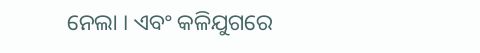ନେଲା । ଏବଂ କଳିଯୁଗରେ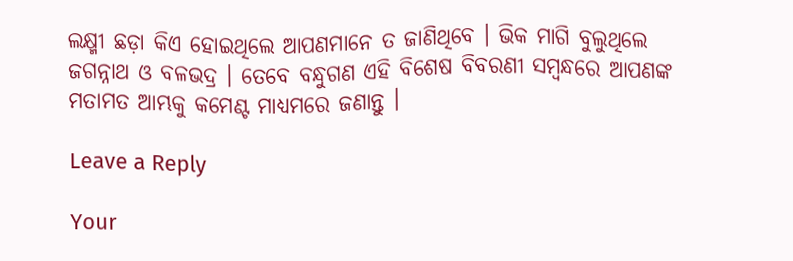ଲକ୍ଷ୍ମୀ ଛଡ଼ା କିଏ ହୋଇଥିଲେ ଆପଣମାନେ ତ ଜାଣିଥିବେ । ଭିକ ମାଗି ବୁଲୁଥିଲେ ଜଗନ୍ନାଥ ଓ ବଳଭଦ୍ର । ତେବେ ବନ୍ଧୁଗଣ ଏହି ବିଶେଷ ବିବରଣୀ ସମ୍ବନ୍ଧରେ ଆପଣଙ୍କ ମତାମତ ଆମ୍ଭକୁ କମେଣ୍ଟ ମାଧ୍ୟମରେ ଜଣାନ୍ତୁ ।

Leave a Reply

Your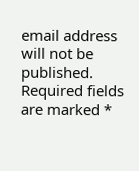email address will not be published. Required fields are marked *